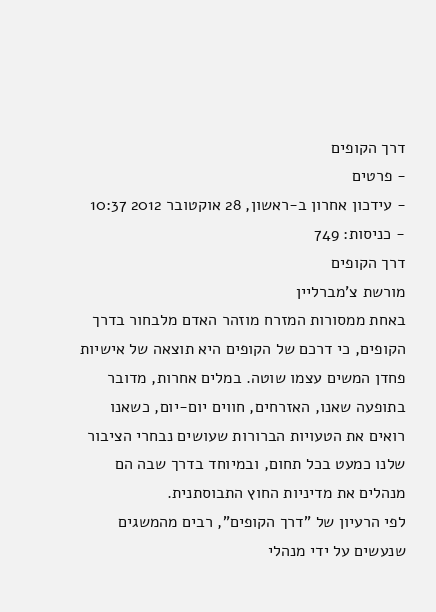דרך הקופים
- פרטים
- עידכון אחרון ב-ראשון, 28 אוקטובר 2012 10:37
- כניסות: 749
דרך הקופים
מורשת צ'מברליין
באחת ממסורות המזרח מוזהר האדם מלבחור בדרך הקופים, כי דרכם של הקופים היא תוצאה של אישיות פחדן המשים עצמו שוטה. במלים אחרות, מדובר בתופעה שאנו, האזרחים, חווים יום-יום, כשאנו רואים את הטעויות הברורות שעושים נבחרי הציבור שלנו כמעט בכל תחום, ובמיוחד בדרך שבה הם מנהלים את מדיניות החוץ התבוסתנית.
לפי הרעיון של "דרך הקופים", רבים מהמשגים שנעשים על ידי מנהלי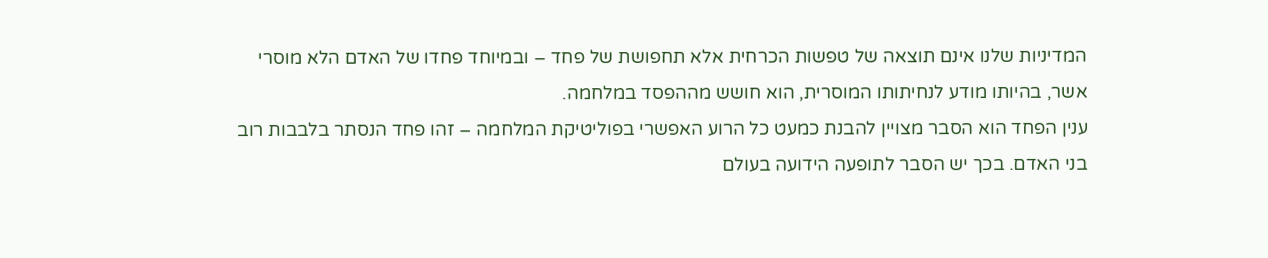המדיניות שלנו אינם תוצאה של טפשות הכרחית אלא תחפושת של פחד – ובמיוחד פחדו של האדם הלא מוסרי אשר, בהיותו מודע לנחיתותו המוסרית, הוא חושש מההפסד במלחמה.
ענין הפחד הוא הסבר מצויין להבנת כמעט כל הרוע האפשרי בפוליטיקת המלחמה – זהו פחד הנסתר בלבבות רוב בני האדם. בכך יש הסבר לתופעה הידועה בעולם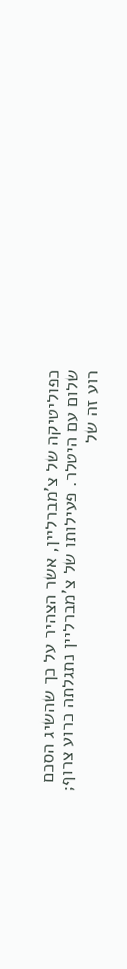כפוליטיקה של צ'מברליין, אשר הצהיר על כך שהשיג הסכם שלום עם היטלר. פעילותו של צ'מברליין נתגלתה כרוע צרוף; רוע זה של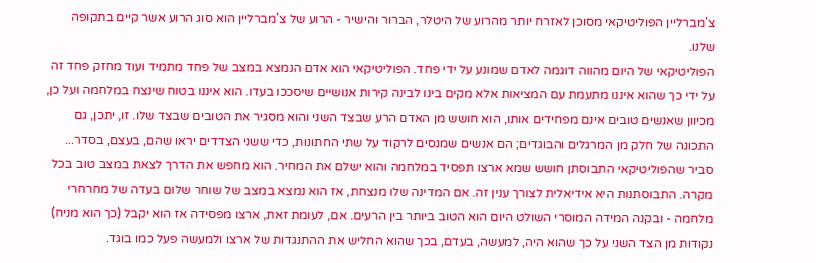צ'מברליין הפוליטיקאי מסוכן לאזרח יותר מהרוע של היטלר, הברור והישיר - הרוע של צ'מברליין הוא סוג הרוע אשר קיים בתקופה שלנו.
הפוליטיקאי של היום מהווה דוגמה לאדם שמונע על ידי פחד. הפוליטיקאי הוא אדם הנמצא במצב של פחד מתמיד ועוד מחזק פחד זה על ידי כך שהוא איננו מתעמת עם המציאות אלא מקים בינו לבינה קירות אנושיים שיסככו בעדו. הוא איננו בטוח שינצח במלחמה ועל כן, מכיוון שאנשים טובים אינם מפחידים אותו, הוא חושש מן האדם הרע שבצד השני והוא מסגיר את הטובים שבצד שלו. זו, יתכן, גם התכונה של חלק מן המרגלים והבוגדים; הם אנשים שמנסים לרקוד על שתי החתונות, כדי ששני הצדדים יראו שהם, בעצם, בסדר...
סביר שהפוליטיקאי התבוסתן חושש שמא ארצו תפסיד במלחמה והוא ישלם את המחיר. הוא מחפש את הדרך לצאת במצב טוב בכל מקרה. התבוסתנות היא אידיאלית לצורך ענין זה. אם המדינה שלו מנצחת, אז הוא נמצא במצב של שוחר שלום בעדה של מחרחרי מלחמה - ובקנה המידה המוסרי השולט היום הוא הטוב ביותר בין הרעים. אם, לעומת זאת, ארצו מפסידה אז הוא יקבל (כך הוא מניח) נקודות מן הצד השני על כך שהוא היה, למעשה, בעדם, בכך שהוא החליש את ההתנגדות של ארצו ולמעשה פעל כמו בוגד.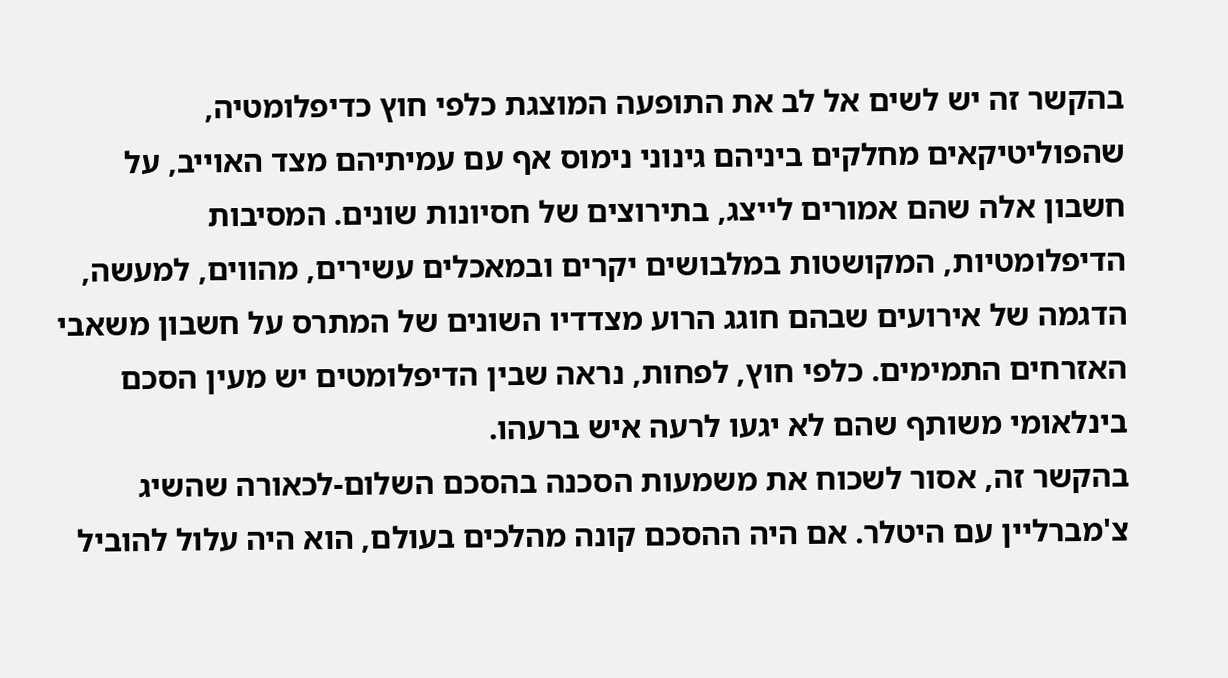בהקשר זה יש לשים אל לב את התופעה המוצגת כלפי חוץ כדיפלומטיה, שהפוליטיקאים מחלקים ביניהם גינוני נימוס אף עם עמיתיהם מצד האוייב, על חשבון אלה שהם אמורים לייצג, בתירוצים של חסיונות שונים. המסיבות הדיפלומטיות, המקושטות במלבושים יקרים ובמאכלים עשירים, מהווים, למעשה, הדגמה של אירועים שבהם חוגג הרוע מצדדיו השונים של המתרס על חשבון משאבי האזרחים התמימים. כלפי חוץ, לפחות, נראה שבין הדיפלומטים יש מעין הסכם בינלאומי משותף שהם לא יגעו לרעה איש ברעהו.
בהקשר זה, אסור לשכוח את משמעות הסכנה בהסכם השלום-לכאורה שהשיג צ'מברליין עם היטלר. אם היה ההסכם קונה מהלכים בעולם, הוא היה עלול להוביל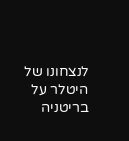לנצחונו של היטלר על בריטניה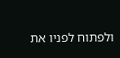ולפתוח לפניו את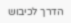הדרך לכיבוש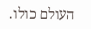העולם כולו.